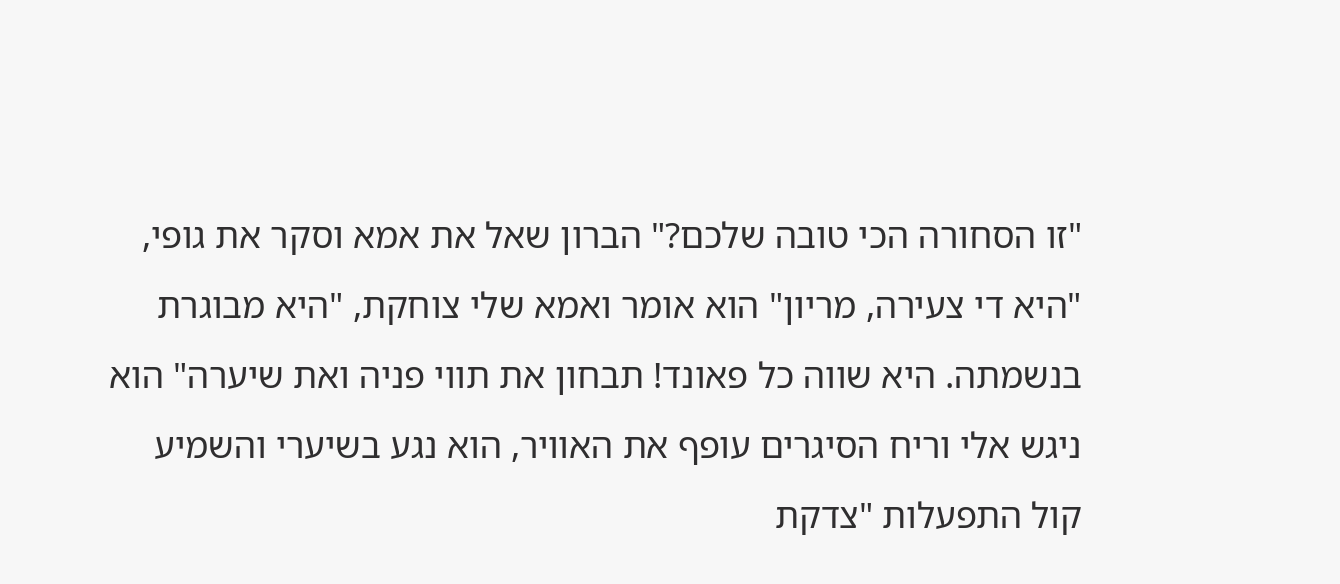"זו הסחורה הכי טובה שלכם?" הברון שאל את אמא וסקר את גופי, "היא די צעירה, מריון" הוא אומר ואמא שלי צוחקת, "היא מבוגרת בנשמתה. היא שווה כל פאונד! תבחון את תווי פניה ואת שיערה" הוא ניגש אלי וריח הסיגרים עופף את האוויר, הוא נגע בשיערי והשמיע קול התפעלות "צדקת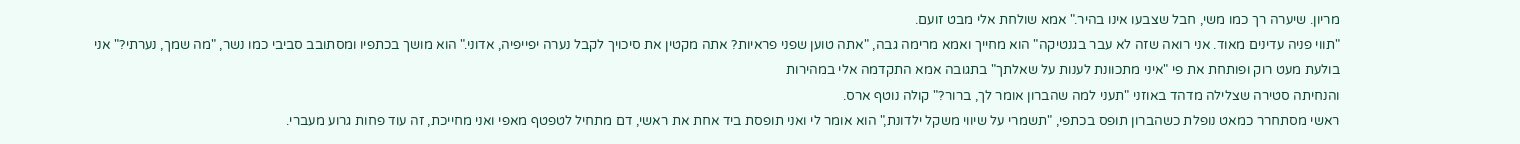מריון. שיערה רך כמו משי, חבל שצבעו אינו בהיר." אמא שולחת אלי מבט זועם.
"תווי פניה עדינים מאוד. אני רואה שזה לא עבר בגנטיקה" הוא מחייך ואמא מרימה גבה, "אתה טוען שפני פראיות? אתה מקטין את סיכויך לקבל נערה יפייפיה, אדוני." הוא מושך בכתפיו ומסתובב סביבי כמו נשר, "מה שמך, נערתי?" אני בולעת מעט רוק ופותחת את פי "איני מתכוונת לענות על שאלתך" בתגובה אמא התקדמה אלי במהירות
והנחיתה סטירה שצלילה מדהד באוזני "תעני למה שהברון אומר לך, ברור?" קולה נוטף ארס.
ראשי מסתחרר כמאט נופלת כשהברון תופס בכתפי, "תשמרי על שיווי משקל ילדונת," הוא אומר לי ואני תופסת ביד אחת את ראשי, דם מתחיל לטפטף מאפי ואני מחייכת, זה עוד פחות גרוע מעברי.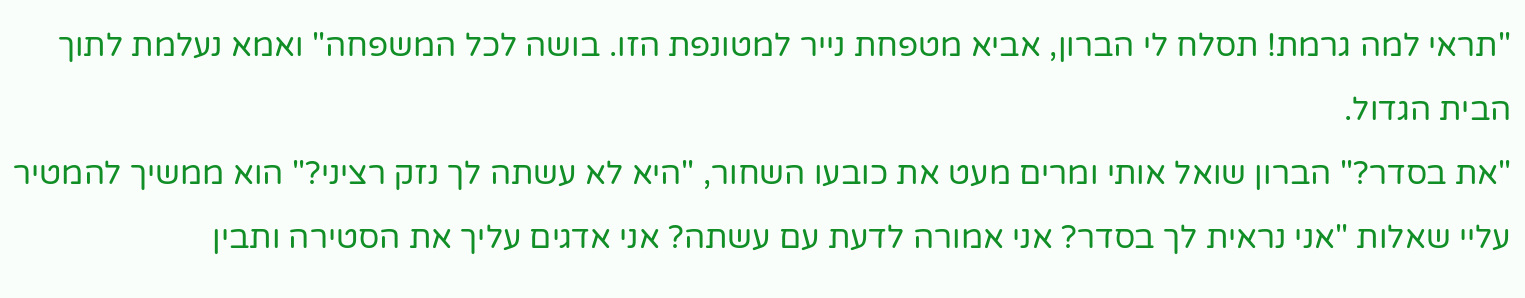"תראי למה גרמת! תסלח לי הברון, אביא מטפחת נייר למטונפת הזו. בושה לכל המשפחה" ואמא נעלמת לתוך הבית הגדול.
"את בסדר?" הברון שואל אותי ומרים מעט את כובעו השחור, "היא לא עשתה לך נזק רציני?" הוא ממשיך להמטיר
עליי שאלות "אני נראית לך בסדר? אני אמורה לדעת עם עשתה? אני אדגים עליך את הסטירה ותבין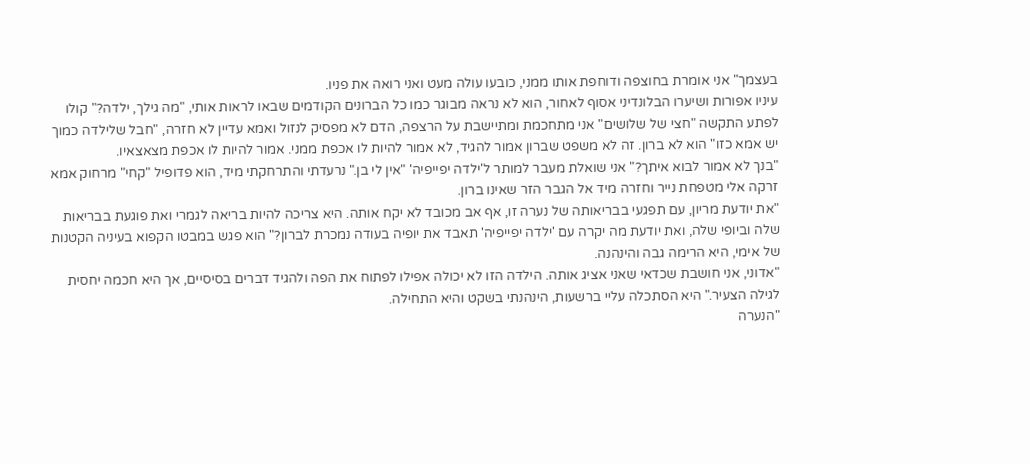בעצמך" אני אומרת בחוצפה ודוחפת אותו ממני, כובעו עולה מעט ואני רואה את פניו.
עיניו אפורות ושיערו הבלונדיני אסוף לאחור, הוא לא נראה מבוגר כמו כל הברונים הקודמים שבאו לראות אותי, "מה גילך, ילדה?" קולו לפתע התקשה "חצי של שלושים" אני מתחכמת ומתיישבת על הרצפה, הדם לא מפסיק לנזול ואמא עדיין לא חזרה, "חבל שלילדה כמוך יש אמא כזו" הוא לא ברון. זה לא משפט שברון אמור להגיד, לא אמור להיות לו אכפת ממני. אמור להיות לו אכפת מצאצאיו.
"בנך לא אמור לבוא איתך?" אני שואלת מעבר למותר ל'ילדה יפייפיה' "אין לי בן." נרעדתי והתרחקתי מיד, הוא פדופיל "קחי" מרחוק אמא זרקה אלי מטפחת נייר וחזרה מיד אל הגבר הזר שאינו ברון.
"את יודעת מריון, עם תפגעי בבריאותה של נערה זו, אף אב מכובד לא יקח אותה. היא צריכה להיות בריאה לגמרי ואת פוגעת בבריאות שלה וביופי שלה, ואת יודעת מה יקרה עם 'ילדה יפייפיה' תאבד את יופיה בעודה נמכרת לברון?" הוא פגש במבטו הקפוא בעיניה הקטנות של אימי, היא הרימה גבה והינהנה.
"אדוני, אני חושבת שכדאי שאני אציג אותה. הילדה הזו לא יכולה אפילו לפתוח את הפה ולהגיד דברים בסיסיים, אך היא חכמה יחסית לגילה הצעיר." היא הסתכלה עליי ברשעות, הינהנתי בשקט והיא התחילה.
"הנערה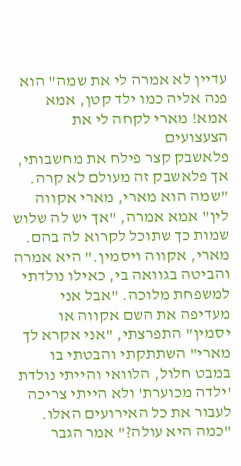עדיין לא אמרה לי את שמה" הוא פנה אליה כמו ילד קטן, אמא אמא! מארי לקחה לי את הצעצועים
פלאשבק קצר פילח את מחשבותי, אך פלאשבק זה מעולם לא קרה.
"שמה הוא מארי, מארי אקווה לין" אמא אמרה, "אך יש לה שלוש שמות כך שתוכל לקרוא לה בהם. מארי, אקווה ויסמין." היא אמרה והביטה בגוואה בי, כאילו נולדתי למשפחת מלוכה. "אבל אני מעדיפה את השם אקווה או יסמין" התפרצתי, "אני אקרא לך מארי" השתתקתי והבטתי בו במבט חלול, הלוואי והייתי נולדת 'ילדה מכוערת' ולא הייתי צריכה לעבור את כל האירועים האלו.
"כמה היא עולה?" אמר הגבר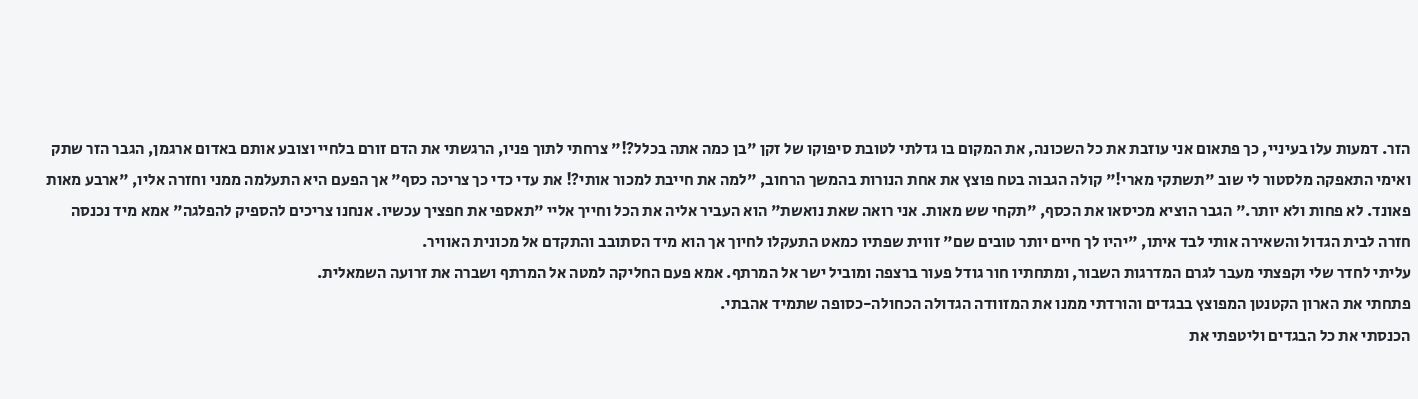הזר. דמעות עלו בעיניי, כך פתאום אני עוזבת את כל השכונה, את המקום בו גדלתי לטובת סיפוקו של זקן "בן כמה אתה בכלל?!" צרחתי לתוך פניו, הרגשתי את הדם זורם בלחיי וצובע אותם באדום ארגמן, הגבר הזר שתק ואימי התאפקה מלסטור לי שוב "תשתקי מארי!" קולה הגבוה בטח פוצץ את אחת הנורות בהמשך הרחוב, "למה את חייבת למכור אותי?! את עדי כדי כך צריכה כסף" אך הפעם היא התעלמה ממני וחזרה אליו, "ארבע מאות פאונד. לא פחות ולא יותר." הגבר הוציא מכיסאו את הכסף, "תקחי שש מאות. אני רואה שאת נואשת" הוא העביר אליה את הכל וחייך אליי "תאספי את חפציך עכשיו. אנחנו צריכים להספיק להפלגה" אמא מיד נכנסה חזרה לבית הגדול והשאירה אותי לבד איתו, "יהיו לך חיים יותר טובים שם" זווית שפתיו כמאט התעקלו לחיוך אך הוא מיד הסתובב והתקדם אל מכונית האוויר.
עליתי לחדר שלי וקפצתי מעבר לגרם המדרגות השבור, ומתחתיו חור גודל פעור ברצפה ומוביל ישר אל המרתף. אמא פעם החליקה למטה אל המרתף ושברה את זרועה השמאלית.
פתחתי את הארון הקטנטן המפוצץ בבגדים והורדתי ממנו את המזוודה הגדולה הכחולה-כסופה שתמיד אהבתי.
הכנסתי את כל הבגדים וליטפתי את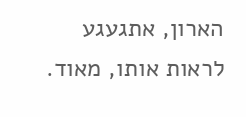הארון, אתגעגע לראות אותו, מאוד.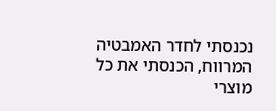נכנסתי לחדר האמבטיה המרווח, הכנסתי את כל מוצרי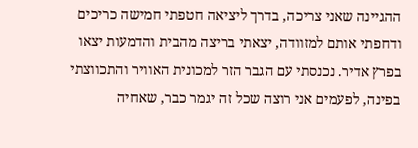ההגיינה שאני צריכה, בדרך ליציאה חטפתי חמישה כריכים ודחפתי אותם למזוודה, יצאתי בריצה מהבית והדמעות יצאו בפרץ אדיר. נכנסתי עם הגבר הזר למכונית האוויר והתכווצתי בפינה, לפעמים אני רוצה שכל זה יגמר כבר, שאחיה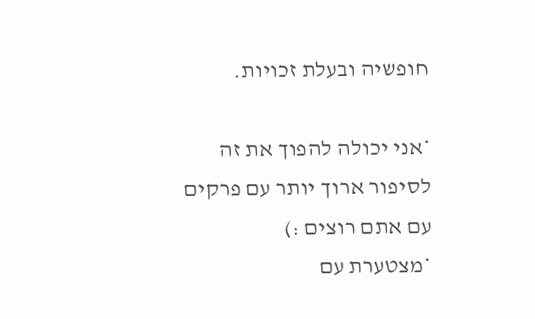חופשיה ובעלת זכויות.

*אני יכולה להפוך את זה לסיפור ארוך יותר עם פרקים עם אתם רוצים :)
*מצטערת עם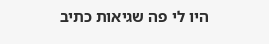היו לי פה שגיאות כתיב